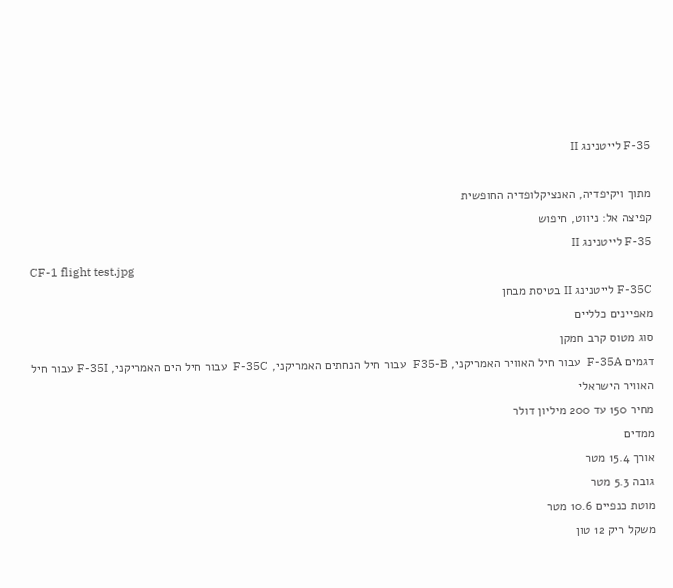F-35 לייטנינג II

מתוך ויקיפדיה, האנציקלופדיה החופשית
קפיצה אל: ניווט, חיפוש
F-35 לייטנינג II
CF-1 flight test.jpg
F-35C לייטנינג II בטיסת מבחן
מאפיינים כלליים
סוג מטוס קרב חמקן
דגמים F-35A  עבור חיל האוויר האמריקני, F35-B  עבור חיל הנחתים האמריקני, F-35C  עבור חיל הים האמריקני, F-35I עבור חיל האוויר הישראלי
מחיר 150 עד 200 מיליון דולר
ממדים
אורך 15.4 מטר
גובה 5.3 מטר
מוטת כנפיים 10.6 מטר
משקל ריק 12 טון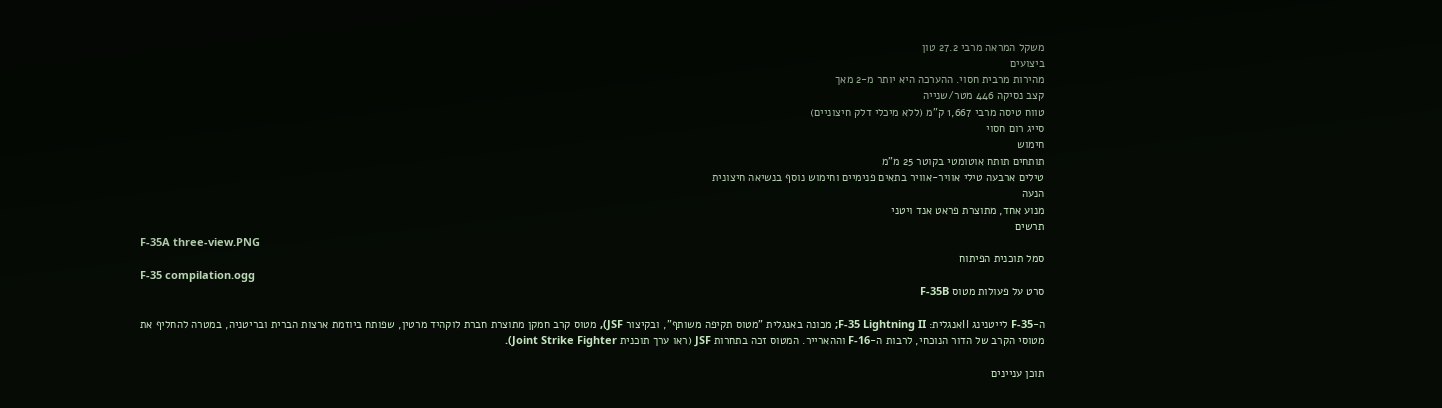משקל המראה מרבי 27.2 טון
ביצועים
מהירות מרבית חסוי. ההערכה היא יותר מ-2 מאך
קצב נסיקה 446 מטר/שנייה
טווח טיסה מרבי 1,667 ק"מ (ללא מיכלי דלק חיצוניים)
סייג רום חסוי
חימוש
תותחים תותח אוטומטי בקוטר 25 מ"מ
טילים ארבעה טילי אוויר-אוויר בתאים פנימיים וחימוש נוסף בנשיאה חיצונית
הנעה
מנוע אחד, מתוצרת פראט אנד ויטני
תרשים
F-35A three-view.PNG
סמל תוכנית הפיתוח
F-35 compilation.ogg
סרט על פעולות מטוס F-35B

ה-F-35 לייטנינג IIאנגלית: F-35 Lightning II; מכונה באנגלית "מטוס תקיפה משותף", ובקיצור JSF), מטוס קרב חמקן מתוצרת חברת לוקהיד מרטין, שפותח ביוזמת ארצות הברית ובריטניה, במטרה להחליף את מטוסי הקרב של הדור הנוכחי, לרבות ה-F-16 וההארייר. המטוס זכה בתחרות JSF (ראו ערך תוכנית Joint Strike Fighter).

תוכן עניינים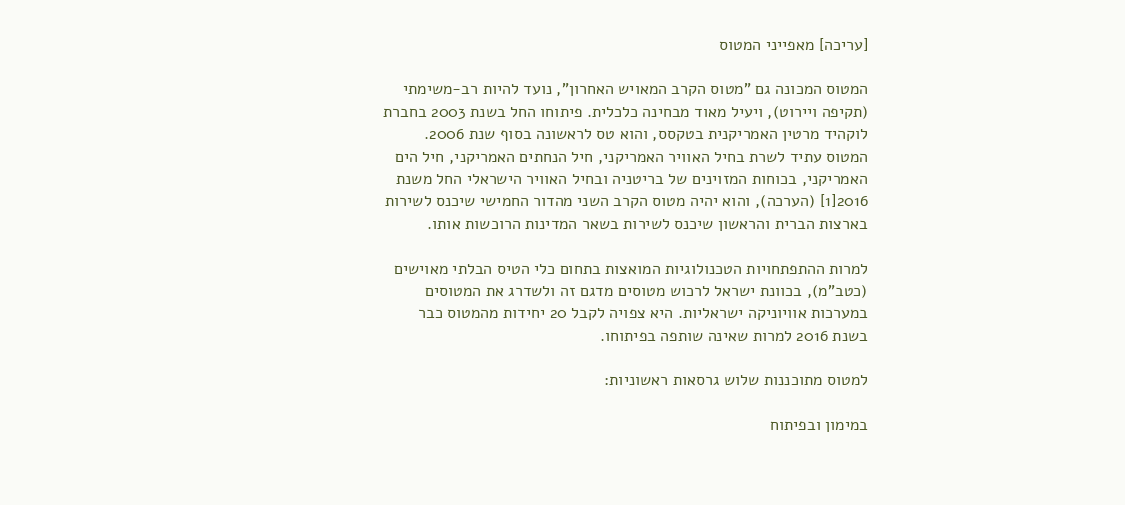[עריכה] מאפייני המטוס

המטוס המכונה גם "מטוס הקרב המאויש האחרון", נועד להיות רב-משימתי (תקיפה ויירוט), ויעיל מאוד מבחינה כלכלית. פיתוחו החל בשנת 2003 בחברת לוקהיד מרטין האמריקנית בטקסס, והוא טס לראשונה בסוף שנת 2006. המטוס עתיד לשרת בחיל האוויר האמריקני, חיל הנחתים האמריקני, חיל הים האמריקני, בכוחות המזוינים של בריטניה ובחיל האוויר הישראלי החל משנת 2016[1] (הערכה), והוא יהיה מטוס הקרב השני מהדור החמישי שיכנס לשירות בארצות הברית והראשון שיכנס לשירות בשאר המדינות הרוכשות אותו.

למרות ההתפתחויות הטכנולוגיות המואצות בתחום כלי הטיס הבלתי מאוישים (כטב"מ), בכוונת ישראל לרכוש מטוסים מדגם זה ולשדרג את המטוסים במערכות אוויוניקה ישראליות. היא צפויה לקבל 20 יחידות מהמטוס כבר בשנת 2016 למרות שאינה שותפה בפיתוחו.

למטוס מתוכננות שלוש גרסאות ראשוניות:

במימון ובפיתוח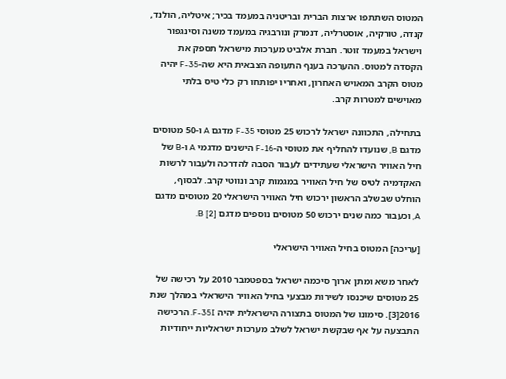המטוס השתתפו ארצות הברית ובריטניה במעמד בכיר; איטליה, הולנד, קנדה, טורקיה, אוסטרליה, דנמרק ונורבגיה במעמד משנה וסינגפור וישראל במעמד זוטר. חברת אלביט מערכות מישראל תספק את הקסדה למטוס. ההערכה בענף התעופה הצבאית היא שה-F-35 יהיה מטוס הקרב המאויש האחרון, ואחריו יפותחו רק כלי טיס בלתי מאוישים למטרות קרב.

בתחילה, התכוונה ישראל לרכוש 25 מטוסי F-35 מדגם A ו-50 מטוסים מדגם B, שנועדו להחליף את מטוסי ה-F-16 הישנים מדגמי A ו-B של חיל האוויר הישראלי שעתידים לעבור הסבה להדרכה ולעבור לרשות האקדמיה לטיס של חיל האוויר במגמות קרב ונווטי קרב. לבסוף, הוחלט שבשלב הראשון ירכוש חיל האוויר הישראלי 20 מטוסים מדגם A, וכעבור כמה שנים ירכוש 50 מטוסים נוספים מדגם B [2].

[עריכה] המטוס בחיל האוויר הישראלי

לאחר משא ומתן ארוך סיכמה ישראל בספטמבר 2010 על רכישה של 25 מטוסים שיכנסו לשירות מבצעי בחיל האוויר הישראלי במהלך שנת 2016[3]. סימונו של המטוס בתצורה הישראלית יהיה F-35I. הרכישה התבצעה על אף שבקשת ישראל לשלב מערכות ישראליות ייחודיות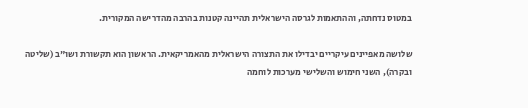במטוס נדחתה, וההתאמות לגרסה הישראלית תהיינה קטנות בהרבה מהדרישה המקורית.

שלושה מאפיינים עיקריים יבדילו את התצורה הישראלית מהאמריקאית. הראשון הוא תקשורת ושו"ב (שליטה ובקרה), השני חימוש והשלישי מערכות לוחמה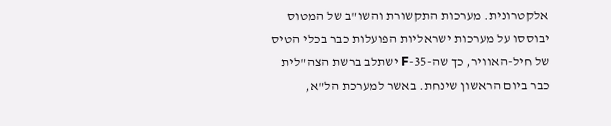אלקטרונית. מערכות התקשורת והשו"ב של המטוס יבוססו על מערכות ישראליות הפועלות כבר בכלי הטיס של חיל-האוויר, כך שה-35-F ישתלב ברשת הצה"לית כבר ביום הראשון שינחת. באשר למערכת הל"א,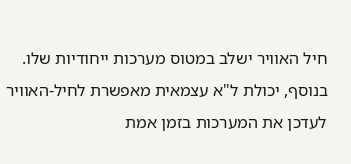חיל האוויר ישלב במטוס מערכות ייחודיות שלו. בנוסף, יכולת ל"א עצמאית מאפשרת לחיל-האוויר לעדכן את המערכות בזמן אמת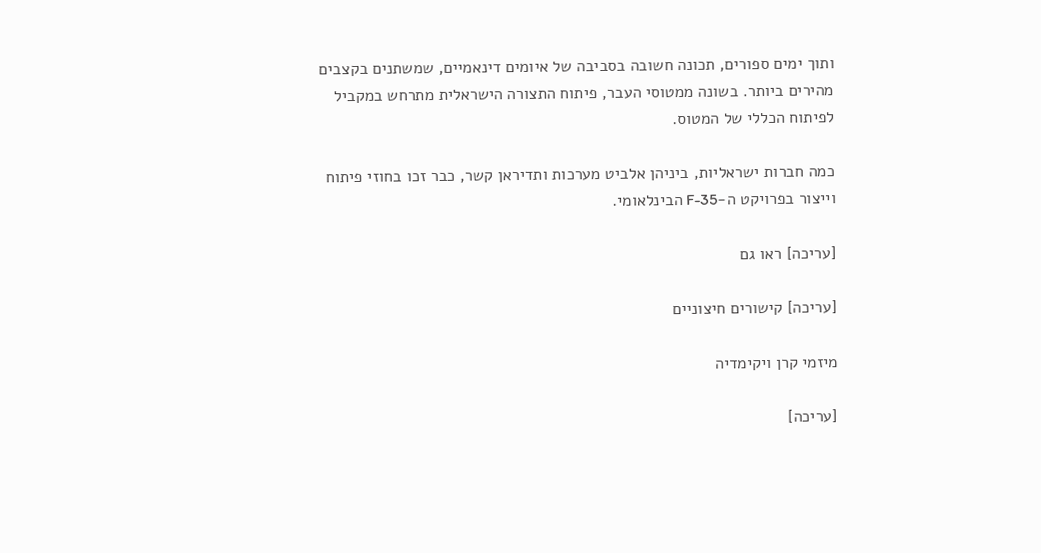ותוך ימים ספורים, תכונה חשובה בסביבה של איומים דינאמיים, שמשתנים בקצבים מהירים ביותר. בשונה ממטוסי העבר, פיתוח התצורה הישראלית מתרחש במקביל לפיתוח הכללי של המטוס.

כמה חברות ישראליות, ביניהן אלביט מערכות ותדיראן קשר, כבר זכו בחוזי פיתוח וייצור בפרויקט ה-F-35 הבינלאומי.

[עריכה] ראו גם

[עריכה] קישורים חיצוניים

מיזמי קרן ויקימדיה

[עריכה]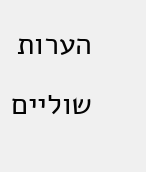הערות שוליים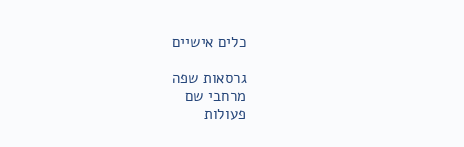כלים אישיים

גרסאות שפה
מרחבי שם
פעולות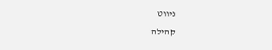ניווט
קהילה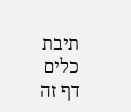תיבת כלים
דף זה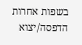בשפות אחרות
הדפסה/יצוא